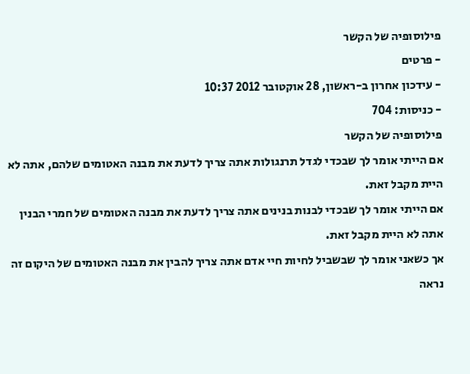פילוסופיה של הקשר
- פרטים
- עידכון אחרון ב-ראשון, 28 אוקטובר 2012 10:37
- כניסות: 704
פילוסופיה של הקשר
אם הייתי אומר לך שבכדי לגדל תרנגולות אתה צריך לדעת את מבנה האטומים שלהם, אתה לא היית מקבל זאת.
אם הייתי אומר לך שבכדי לבנות בנינים אתה צריך לדעת את מבנה האטומים של חמרי הבנין אתה לא היית מקבל זאת.
אך כשאני אומר לך שבשביל לחיות חיי אדם אתה צריך להבין את מבנה האטומים של היקום זה נראה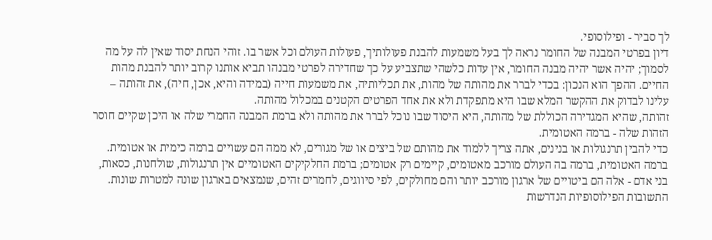לך סביר - ופילוסופי.
דיון בפרטי המבנה של החומר נראה לך בעל משמעות להבנת פעולותיך, פעולות העולם וכל אשר בו. זוהי הנחת יסוד שאין לה על מה לסמוך; יהיה אשר יהיה מבנה החומר, אין עדות כלשהי שתצביע על כך שחדירה לפרטי מבנהו תביא אותנו קרוב יותר להבנת מהות החיים. ההפך הוא הנכון: בכדי לברר את מהותה של מהות, את תכליותיה, את משמעות חייה (במידה והיא, אכן, חיה), את זהותה – עלינו לבדוק את ההקשר המלא שבו היא מתפקדת ולא את אחד הפרטים הקטנים במכלול מהותה.
זהותה, שהיא המגדירה הכוללת של מהותה, היא היסוד שבו נוכל לברר את מהותה ולא ברמת המבנה החמרי שלה או היכן שקיים חוסר הזהות שלה - ברמה האטומית.
כדי להבין תרנגולות או בנינים, אתה צריך ללמוד את מהותם של ביצים או של מגורים, לא ממה הם עשויים ברמה כימית או אטומית.
ברמה האטומית, ברמה בה העולם מורכב מאטומים, קיימים רק אטומים; ברמת החלקיקים האטומיים אין תרנגולות, שולחנות, כסאות, בני אדם - אלה הם ביטויים של ארגון מורכב יותר והם מחולקים, לפי סיווגים, לחמרים זהים, שנמצאים בארגון שונה למטרות שונות.
התשובות הפילוסופיות הנדרשות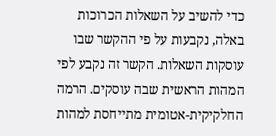כדי להשיב על השאלות הכרוכות באלה, נקבעות על פי ההקשר שבו עוסקות השאלות. הקשר זה נקבע לפי המהות הראשית שבה עוסקים. הרמה החלקיקית-אטומית מתייחסת למהות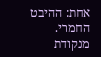אחת: ההיבט החמרי.
מנקודת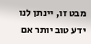מבט זו, יינתן לנו ידע טוב יותר אם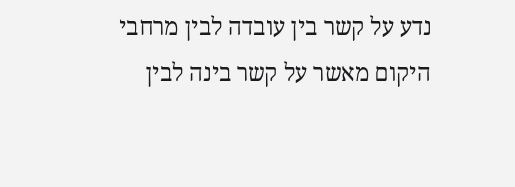נדע על קשר בין עובדה לבין מרחבי היקום מאשר על קשר בינה לבין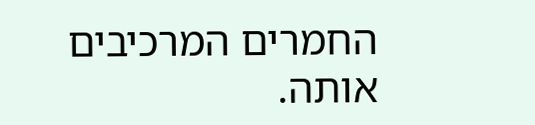החמרים המרכיבים אותה.